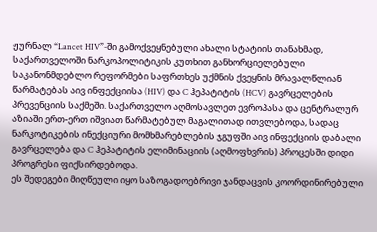ჟურნალ “Lancet HIV”-ში გამოქვეყნებული ახალი სტატიის თანახმად, საქართველოში ნარკოპოლიტიკის კუთხით განხორციელებული საკანონმდებლო რეფორმები საფრთხეს უქმნის ქვეყნის მრავალწლიან წარმატებას აივ ინფექციისა (HIV) და C ჰეპატიტის (HCV) გავრცელების პრევენციის საქმეში. საქართველო აღმოსავლეთ ევროპასა და ცენტრალურ აზიაში ერთ-ერთ იშვიათ წარმატებულ მაგალითად ითვლებოდა, სადაც ნარკოტიკების ინექციური მომხმარებლების ჯგუფში აივ ინფექციის დაბალი გავრცელება და C ჰეპატიტის ელიმინაციის (აღმოფხვრის) პროცესში დიდი პროგრესი ფიქსირდებოდა.
ეს შედეგები მიღწეული იყო საზოგადოებრივი ჯანდაცვის კოორდინირებული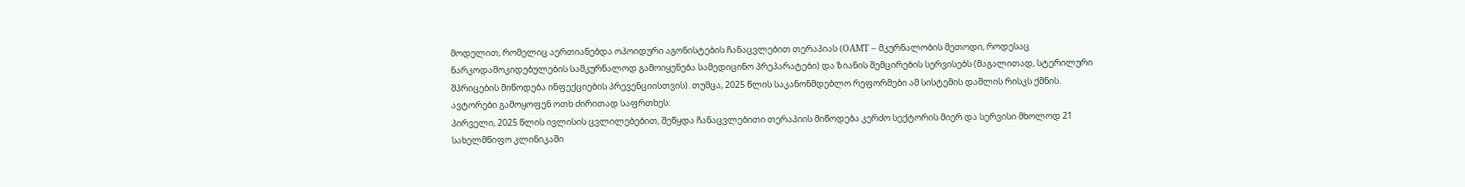მოდელით, რომელიც აერთიანებდა ოპოიდური აგონისტების ჩანაცვლებით თერაპიას (OAMT – მკურნალობის მეთოდი, როდესაც ნარკოდამოკიდებულების სამკურნალოდ გამოიყენება სამედიცინო პრეპარატები) და ზიანის შემცირების სერვისებს (მაგალითად, სტერილური შპრიცების მიწოდება ინფექციების პრევენციისთვის). თუმცა, 2025 წლის საკანონმდებლო რეფორმები ამ სისტემის დაშლის რისკს ქმნის.
ავტორები გამოყოფენ ოთხ ძირითად საფრთხეს:
პირველი, 2025 წლის ივლისის ცვლილებებით, შეწყდა ჩანაცვლებითი თერაპიის მიწოდება კერძო სექტორის მიერ და სერვისი მხოლოდ 21 სახელმწიფო კლინიკაში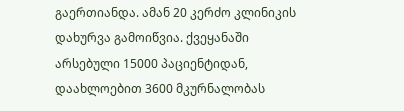გაერთიანდა. ამან 20 კერძო კლინიკის დახურვა გამოიწვია. ქვეყანაში არსებული 15000 პაციენტიდან, დაახლოებით 3600 მკურნალობას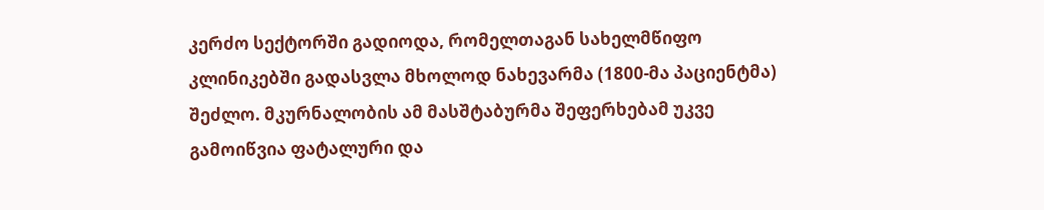კერძო სექტორში გადიოდა, რომელთაგან სახელმწიფო კლინიკებში გადასვლა მხოლოდ ნახევარმა (1800-მა პაციენტმა) შეძლო. მკურნალობის ამ მასშტაბურმა შეფერხებამ უკვე გამოიწვია ფატალური და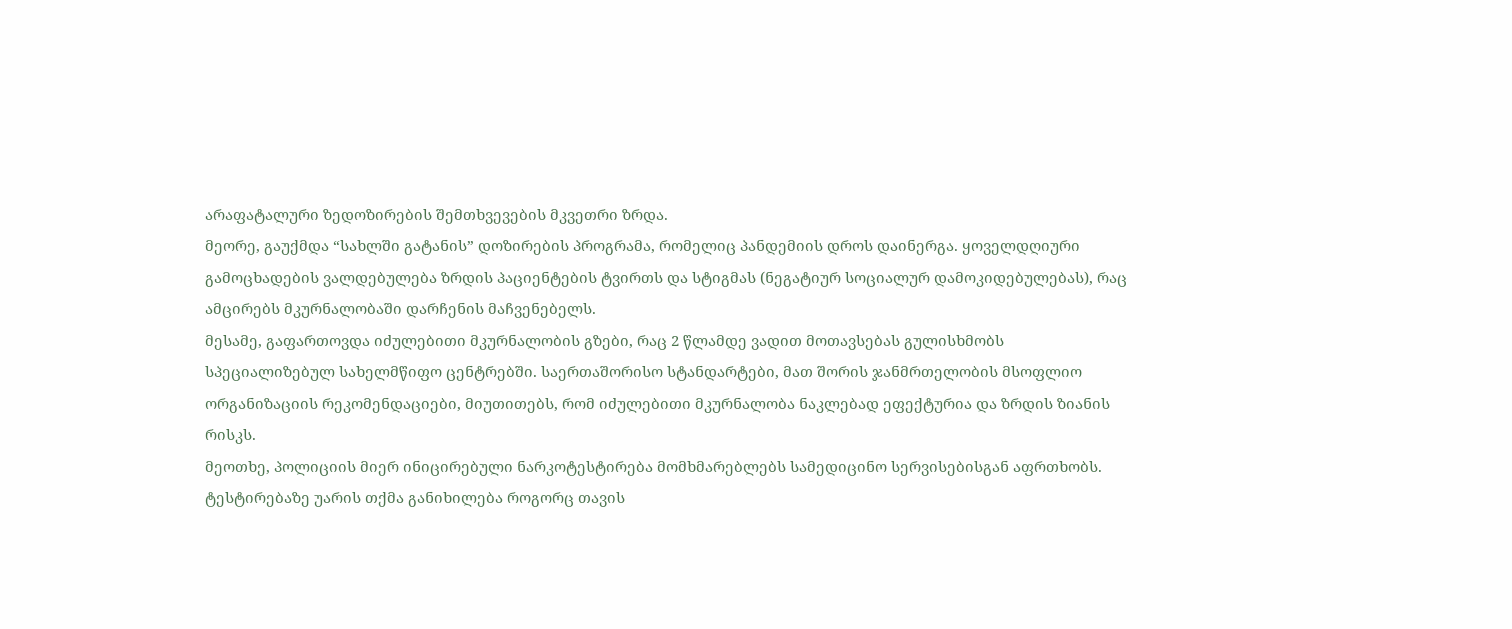არაფატალური ზედოზირების შემთხვევების მკვეთრი ზრდა.
მეორე, გაუქმდა “სახლში გატანის” დოზირების პროგრამა, რომელიც პანდემიის დროს დაინერგა. ყოველდღიური გამოცხადების ვალდებულება ზრდის პაციენტების ტვირთს და სტიგმას (ნეგატიურ სოციალურ დამოკიდებულებას), რაც ამცირებს მკურნალობაში დარჩენის მაჩვენებელს.
მესამე, გაფართოვდა იძულებითი მკურნალობის გზები, რაც 2 წლამდე ვადით მოთავსებას გულისხმობს სპეციალიზებულ სახელმწიფო ცენტრებში. საერთაშორისო სტანდარტები, მათ შორის ჯანმრთელობის მსოფლიო ორგანიზაციის რეკომენდაციები, მიუთითებს, რომ იძულებითი მკურნალობა ნაკლებად ეფექტურია და ზრდის ზიანის რისკს.
მეოთხე, პოლიციის მიერ ინიცირებული ნარკოტესტირება მომხმარებლებს სამედიცინო სერვისებისგან აფრთხობს. ტესტირებაზე უარის თქმა განიხილება როგორც თავის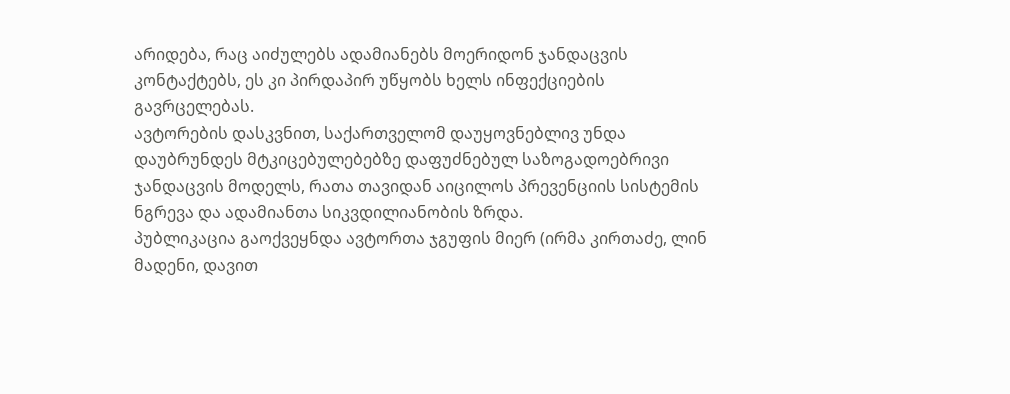არიდება, რაც აიძულებს ადამიანებს მოერიდონ ჯანდაცვის კონტაქტებს, ეს კი პირდაპირ უწყობს ხელს ინფექციების გავრცელებას.
ავტორების დასკვნით, საქართველომ დაუყოვნებლივ უნდა დაუბრუნდეს მტკიცებულებებზე დაფუძნებულ საზოგადოებრივი ჯანდაცვის მოდელს, რათა თავიდან აიცილოს პრევენციის სისტემის ნგრევა და ადამიანთა სიკვდილიანობის ზრდა.
პუბლიკაცია გაოქვეყნდა ავტორთა ჯგუფის მიერ (ირმა კირთაძე, ლინ მადენი, დავით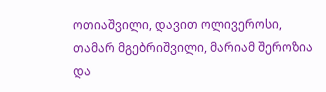ოთიაშვილი, დავით ოლივეროსი, თამარ მგებრიშვილი, მარიამ შეროზია და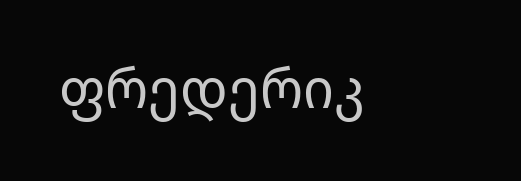ფრედერიკ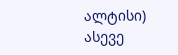ალტისი)
ასევე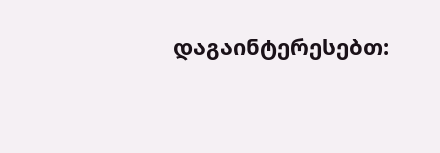დაგაინტერესებთ: